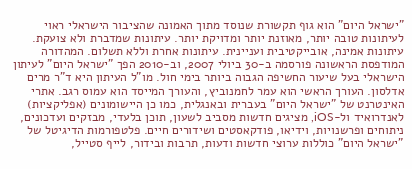"ישראל היום" הוא גוף תקשורת שנוסד מתוך האמונה שהציבור הישראלי ראוי לעיתונות טובה יותר, מאוזנת יותר ומדויקת יותר. עיתונות שמדברת ולא צועקת. עיתונות אמינה, אובייקטיבית ועניינית. עיתונות אחרת וללא תשלום. המהדורה המודפסת הראשונה פורסמה ב-30 ביולי 2007, וב-2010 הפך "ישראל היום" לעיתון הישראלי בעל שיעור החשיפה הגבוה ביותר בימי חול. מו"ל העיתון היא ד"ר מרים אדלסון. העורך הראשי הוא עמר לחמנוביץ, והעורך המייסד הוא עמוס רגב. אתרי האינטרנט של "ישראל היום" בעברית ובאנגלית, כמו כן היישומונים (אפליקציות) לאנדרואיד ול-iOS, מציגים חדשות מסביב לשעון, תוכן בלעדי, מבזקים ועדכונים, ניתוחים ופרשנויות, וידיאו, פודקאסטים ושידורים חיים. פלטפורמות הדיגיטל של "ישראל היום" כוללות ערוצי חדשות ודעות, תרבות ובידור, לייף סטייל,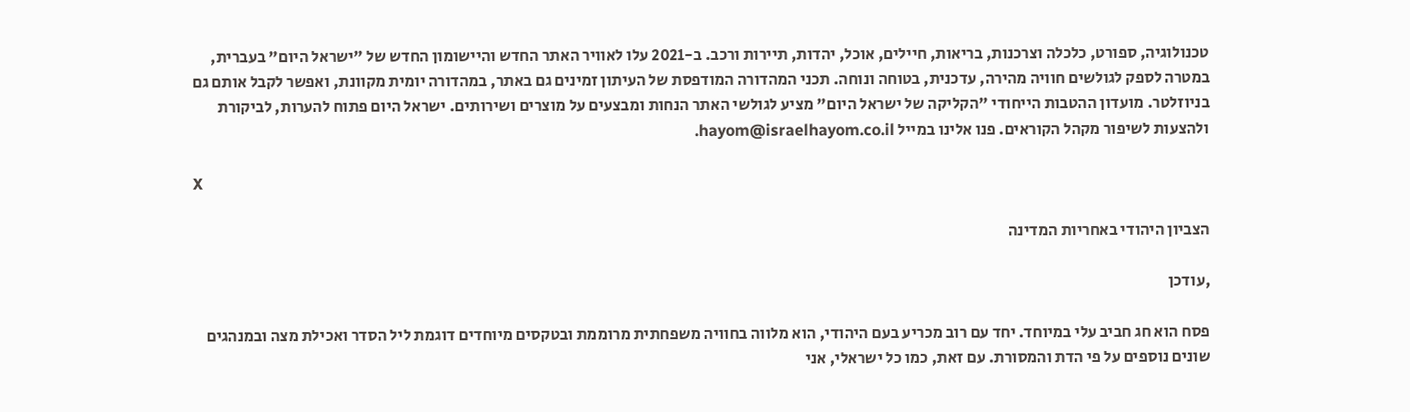טכנולוגיה, ספורט, כלכלה וצרכנות, בריאות, חיילים, אוכל, יהדות, תיירות ורכב. ב-2021 עלו לאוויר האתר החדש והיישומון החדש של "ישראל היום" בעברית, במטרה לספק לגולשים חוויה מהירה, עדכנית, בטוחה ונוחה. תכני המהדורה המודפסת של העיתון זמינים גם באתר, במהדורה יומית מקוונת, ואפשר לקבל אותם גם בניוזלטר. מועדון ההטבות הייחודי "הקליקה של ישראל היום" מציע לגולשי האתר הנחות ומבצעים על מוצרים ושירותים. ישראל היום פתוח להערות, לביקורת ולהצעות לשיפור מקהל הקוראים. פנו אלינו במייל hayom@israelhayom.co.il.

X

הצביון היהודי באחריות המדינה

,עודכן

פסח הוא חג חביב עלי במיוחד. יחד עם רוב מכריע בעם היהודי, הוא מלווה בחוויה משפחתית מרוממת ובטקסים מיוחדים דוגמת ליל הסדר ואכילת מצה ובמנהגים שונים נוספים על פי הדת והמסורת. עם זאת, כמו כל ישראלי, אני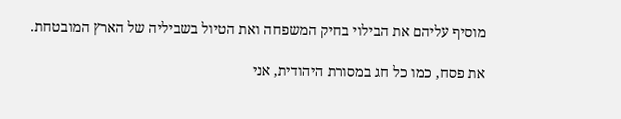מוסיף עליהם את הבילוי בחיק המשפחה ואת הטיול בשביליה של הארץ המובטחת.

את פסח, כמו כל חג במסורת היהודית, אני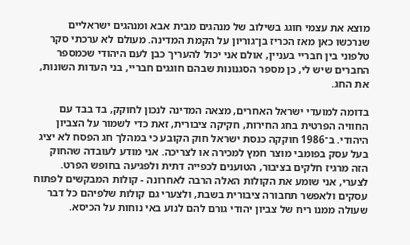מוצא את עצמי חוגג בשילוב של מנהגים מבית אבא ומנהגים ישראליים שנרכשו כאן מאז הכריז בן־גוריון על הקמת המדינה. מעולם לא ערכתי סקר טלפוני בין חבריי בעניין, אולם אני יכול להעריך כבן לעם היהודי שכמספר החברים שיש לי, כן מספר הסגנונות שבהם חוגגים חבריי, בני העדות השונות, את החג.

בדומה למועדי ישראל האחרים, מצאה המדינה לנכון לחוקק, בד בבד עם החוויה הפרטית בחג החירות, חקיקה ציבורית, זאת כדי לשמור על הצביון היהודי. ב־1986 חוקקה כנסת ישראל חוק הקובע כי במהלך חג הפסח לא יציג בעל עסק בפומבי מוצר חמץ למכירה או לצריכה. אני מודע לעובדה שהחוק הזה מרגיז חלקים בציבור, הטוענים לכפייה דתית ולפגיעה בחופש הפרט. לצערי, אני שומע את הקולות האלה הרבה לאחרונה - קולות המבקשים לפתוח עסקים ולאפשר תחבורה ציבורית בשבת, ולצערי גם קולות שלפיהם כל דבר שעולה ממנו ריח של צביון יהודי גורם להם לנוע באי נוחות על הכיסא.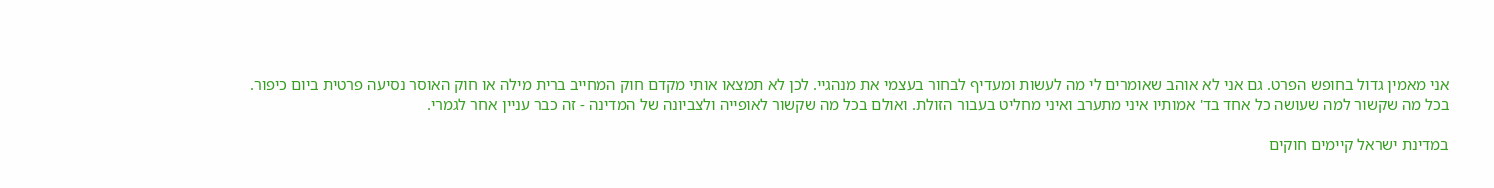אני מאמין גדול בחופש הפרט. גם אני לא אוהב שאומרים לי מה לעשות ומעדיף לבחור בעצמי את מנהגיי. לכן לא תמצאו אותי מקדם חוק המחייב ברית מילה או חוק האוסר נסיעה פרטית ביום כיפור. בכל מה שקשור למה שעושה כל אחד בד' אמותיו איני מתערב ואיני מחליט בעבור הזולת. ואולם בכל מה שקשור לאופייה ולצביונה של המדינה - זה כבר עניין אחר לגמרי.

במדינת ישראל קיימים חוקים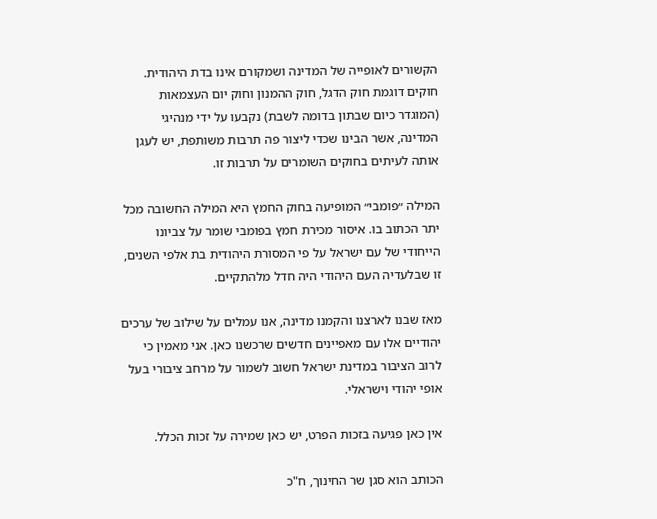הקשורים לאופייה של המדינה ושמקורם אינו בדת היהודית. חוקים דוגמת חוק הדגל, חוק ההמנון וחוק יום העצמאות (המוגדר כיום שבתון בדומה לשבת) נקבעו על ידי מנהיגי המדינה, אשר הבינו שכדי ליצור פה תרבות משותפת, יש לעגן אותה לעיתים בחוקים השומרים על תרבות זו.

המילה ״פומבי״ המופיעה בחוק החמץ היא המילה החשובה מכל יתר הכתוב בו. איסור מכירת חמץ בפומבי שומר על צביונו הייחודי של עם ישראל על פי המסורת היהודית בת אלפי השנים, זו שבלעדיה העם היהודי היה חדל מלהתקיים.

מאז שבנו לארצנו והקמנו מדינה, אנו עמלים על שילוב של ערכים יהודיים אלו עם מאפיינים חדשים שרכשנו כאן. אני מאמין כי לרוב הציבור במדינת ישראל חשוב לשמור על מרחב ציבורי בעל אופי יהודי וישראלי.

אין כאן פגיעה בזכות הפרט, יש כאן שמירה על זכות הכלל.

הכותב הוא סגן שר החינוך, ח"כ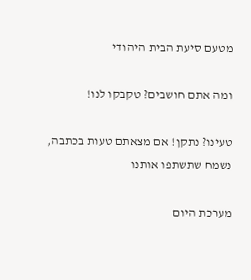מטעם סיעת הבית היהודי

ומה אתם חושבים? טקבקו לנו!

טעינו? נתקן! אם מצאתם טעות בכתבה, נשמח שתשתפו אותנו

מערכת היום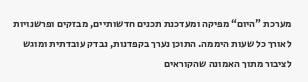מערכת "היום“ מפיקה ומעדכנת תכנים חדשותיים, מבזקים ופרשנויות לאורך כל שעות היממה. התוכן נערך בקפדנות, נבדק עובדתית ומוגש לציבור מתוך האמונה שהקוראים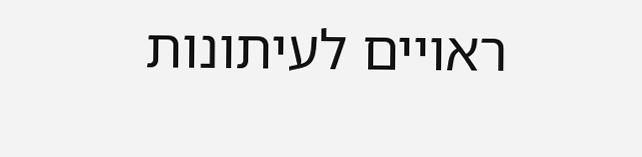ראויים לעיתונות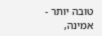טובה יותר - אמינה,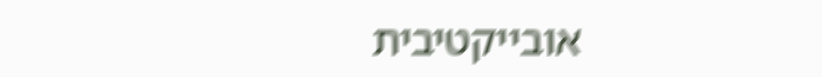אובייקטיבית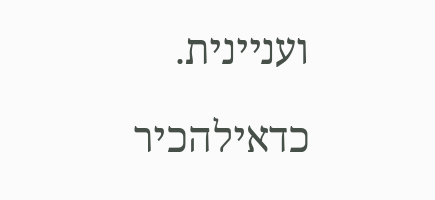ועניינית.

כדאילהכיר